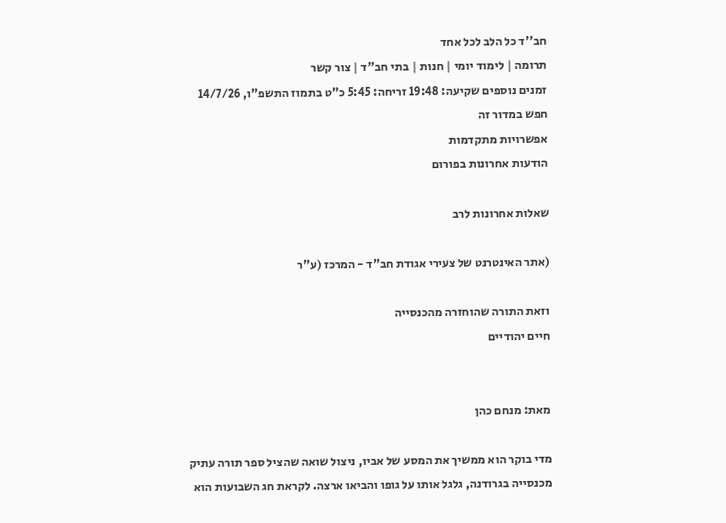חב''ד כל הלב לכל אחד
תרומה | לימוד יומי | חנות | בתי חב"ד | צור קשר
זמנים נוספים שקיעה: 19:48 זריחה: 5:45 כ"ט בתמוז התשפ"ו, 14/7/26
חפש במדור זה
אפשרויות מתקדמות
הודעות אחרונות בפורום

שאלות אחרונות לרב

(אתר האינטרנט של צעירי אגודת חב"ד - המרכז (ע"ר

וזאת התורה שהוחזרה מהכנסייה
חיים יהודיים


מאת: מנחם כהן

מדי בוקר הוא ממשיך את המסע של אביו, ניצול שואה שהציל ספר תורה עתיק מכנסייה בגרודנה, גלגל אותו על גופו והביאו ארצה. לקראת חג השבועות הוא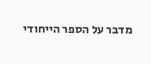מדבר על הספר הייחודי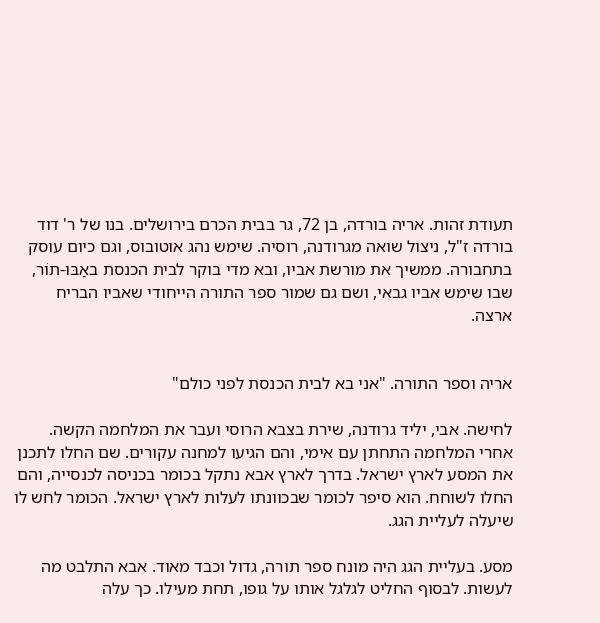תעודת זהות. אריה בורדה, בן 72, גר בבית הכרם בירושלים. בנו של ר' דוד בורדה ז"ל, ניצול שואה מגרודנה, רוסיה. שימש נהג אוטובוס, וגם כיום עוסק בתחבורה. ממשיך את מורשת אביו, ובא מדי בוקר לבית הכנסת באַבּוּ-תוֹר, שבו שימש אביו גבאי, ושם גם שמור ספר התורה הייחודי שאביו הבריח ארצה.


אריה וספר התורה. "אני בא לבית הכנסת לפני כולם"

לחישה. אבי, יליד גרודנה, שירת בצבא הרוסי ועבר את המלחמה הקשה. אחרי המלחמה התחתן עם אימי, והם הגיעו למחנה עקורים. שם החלו לתכנן את המסע לארץ ישראל. בדרך לארץ אבא נתקל בכומר בכניסה לכנסייה, והם החלו לשוחח. הוא סיפר לכומר שבכוונתו לעלות לארץ ישראל. הכומר לחש לו שיעלה לעליית הגג.

מסע. בעליית הגג היה מונח ספר תורה, גדול וכבד מאוד. אבא התלבט מה לעשות. לבסוף החליט לגלגל אותו על גופו, תחת מעילו. כך עלה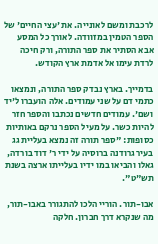לרכבת ומשם לאונייה. את 'עצי החיים' של הספר הטמין במזוודה. לאורך כל המסע אבא הסתיר את ספר התורה, ורק חיכה לרדת עימו אל אדמת ארץ הקודש.

בדמייך. בארץ נבדק ספר התורה, ונמצאו כתמי דם על שני עמודים. אלה הועברו ל'יד ושם'. עמודים חדשים נכתבו והספר חזר להיות כשר. על מעיל הספר נרקם באותיות כסופות: "ספר תורה זה נמצא בעליית גג בעיר גרודנה ברוסיה על ידי ר' דוד בורדה, גאלו והביאו במו ידיו בעלייתו ארצה בשנת תש"ט".

אבו-תור. הוריי הלכו להתגורר באבו-תור, מה שנקרא דרך חברון. חלקה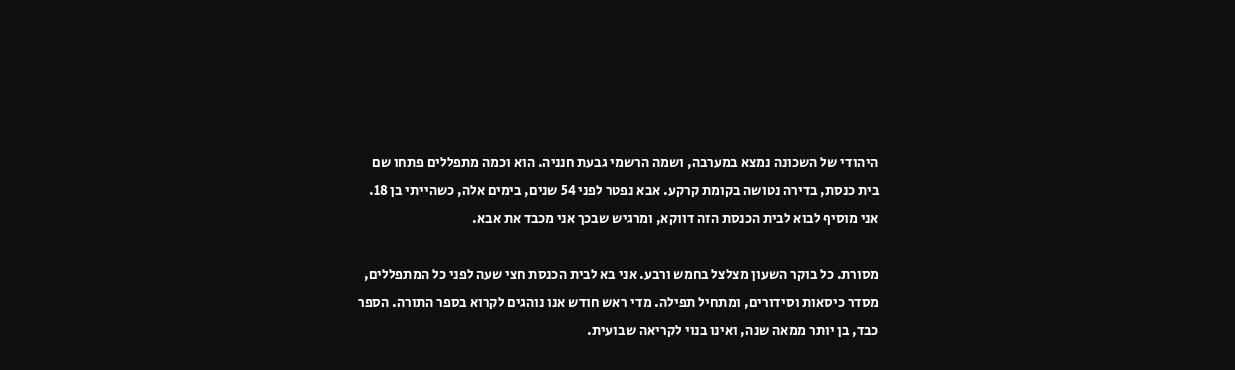היהודי של השכונה נמצא במערבה, ושמה הרשמי גבעת חנניה. הוא וכמה מתפללים פתחו שם בית כנסת, בדירה נטושה בקומת קרקע. אבא נפטר לפני 54 שנים, בימים אלה, כשהייתי בן 18. אני מוסיף לבוא לבית הכנסת הזה דווקא, ומרגיש שבכך אני מכבד את אבא.

מסורת. כל בוקר השעון מצלצל בחמש ורבע. אני בא לבית הכנסת חצי שעה לפני כל המתפללים, מסדר כיסאות וסידורים, ומתחיל תפילה. מדי ראש חודש אנו נוהגים לקרוא בספר התורה. הספר כבד, בן יותר ממאה שנה, ואינו בנוי לקריאה שבועית.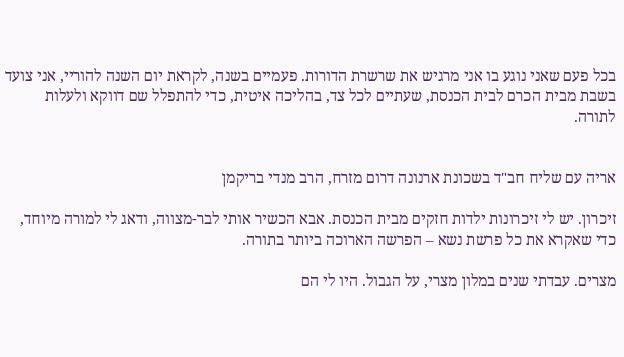בכל פעם שאני נוגע בו אני מרגיש את שרשרת הדורות. פעמיים בשנה, לקראת יום השנה להוריי, אני צועד בשבת מבית הכרם לבית הכנסת, שעתיים לכל צד, בהליכה איטית, כדי להתפלל שם דווקא ולעלות לתורה.


אריה עם שליח חב"ד בשכונת ארנונה דרום מזרח, הרב מנדי בריקמן

זיכרון. יש לי זיכרונות ילדות חזקים מבית הכנסת. אבא הכשיר אותי לבר-מצווה, ודאג לי למורה מיוחד, כדי שאקרא את כל פרשת נשא – הפרשה הארוכה ביותר בתורה.

מצרים. עבדתי שנים במלון מצרי, על הגבול. היו לי הם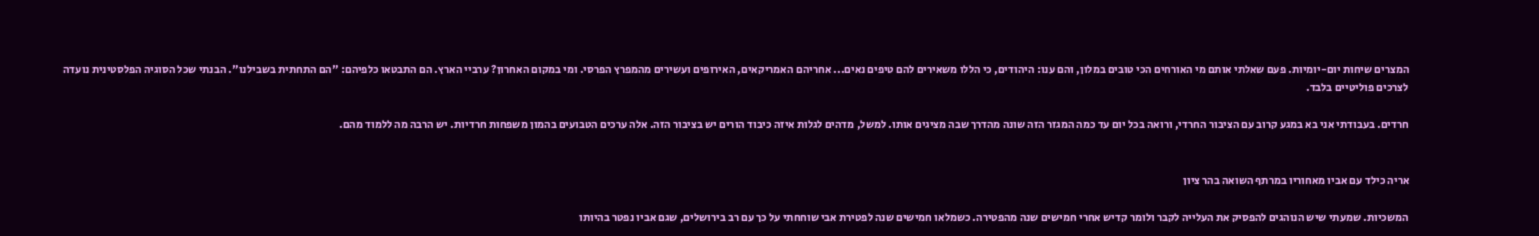המצרים שיחות יום-יומיות. פעם שאלתי אותם מי האורחים הכי טובים במלון, והם ענו: היהודים, כי הללו משאירים להם טיפים נאים... אחריהם האמריקאים, האירופים ועשירים מהמפרץ הפרסי. ומי במקום האחרון? ערביי הארץ. הם התבטאו כלפיהם: "הם התחתית בשבילנו". הבנתי שכל הסוגיה הפלסטינית נועדה לצרכים פוליטיים בלבד.

חרדים. בעבודתי אני בא במגע קרוב עם הציבור החרדי, ורואה בכל יום עד כמה המגזר הזה שונה מהדרך שבה מציגים אותו. למשל, מדהים לגלות איזה כיבוד הורים יש בציבור הזה. אלה ערכים הטבועים בהמון משפחות חרדיות. יש הרבה מה ללמוד מהם.


אריה כילד עם אביו מאחוריו במרתף השואה בהר ציון

המשכיות. שמעתי שיש הנוהגים להפסיק את העלייה לקבר ולומר קדיש אחרי חמישים שנה מהפטירה. כשמלאו חמישים שנה לפטירת אבי שוחחתי על כך עם רב בירושלים, שגם אביו נפטר בהיותו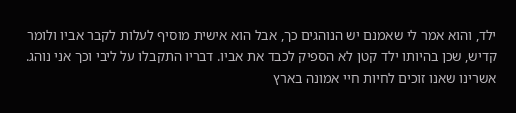ילד, והוא אמר לי שאמנם יש הנוהגים כך, אבל הוא אישית מוסיף לעלות לקבר אביו ולומר קדיש, שכן בהיותו ילד קטן לא הספיק לכבד את אביו. דבריו התקבלו על ליבי וכך אני נוהג. אשרינו שאנו זוכים לחיות חיי אמונה בארץ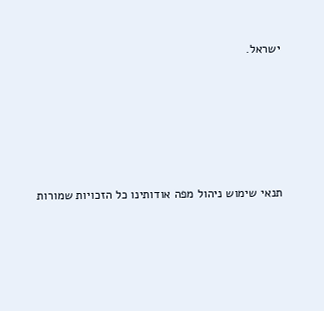ישראל.





תנאי שימוש ניהול מפה אודותינו כל הזכויות שמורות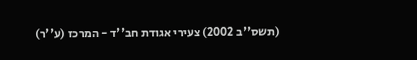(תשס''ב 2002) צעירי אגודת חב''ד - המרכז (ע''ר)